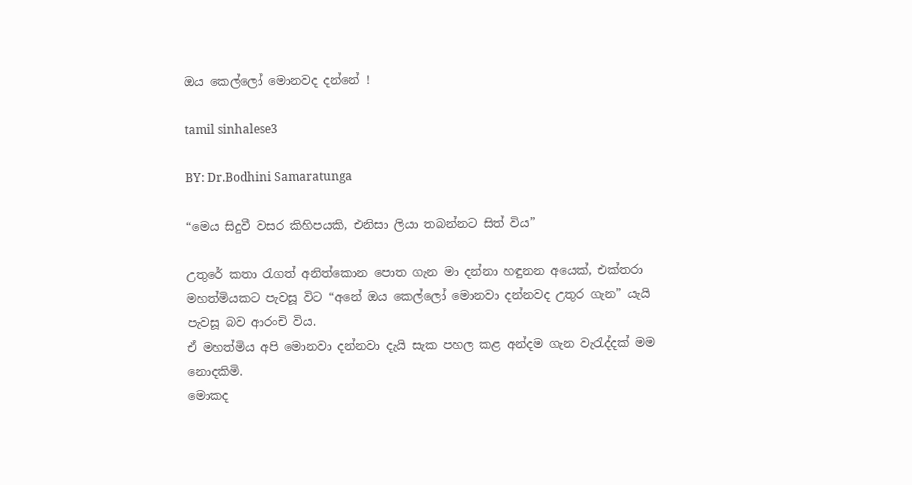ඔය කෙල්ලෝ මොනවද දන්නේ !

tamil sinhalese3

BY: Dr.Bodhini Samaratunga

“මෙය සිදුවී වසර කිහිපයකි, එනිසා ලියා තබන්නට සිත් විය”

උතුරේ කතා රැගත් අනිත්කොන පොත ගැන මා දන්නා හඳුනන අයෙක්, එක්තරා මහත්මියකට පැවසූ විට “අනේ ඔය කෙල්ලෝ මොනවා දන්නවද උතුර ගැන” යැයි පැවසූ බව ආරංචි විය.
ඒ මහත්මිය අපි මොනවා දන්නවා දැයි සැක පහල කළ අන්දම ගැන වැරැද්දක් මම නොදකිමි.
මොකද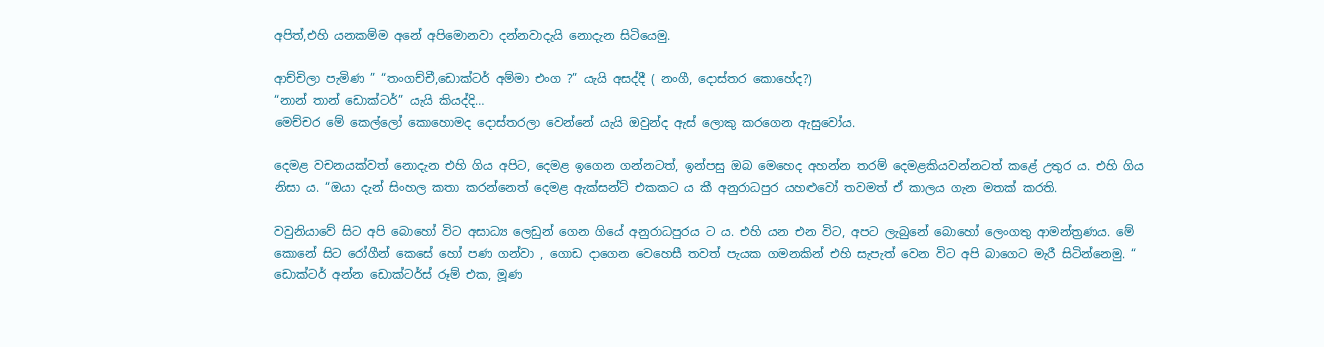අපිත්,එහි යනකම්ම අනේ අපිමොනවා දන්නවාදැයි නොදැන සිටියෙමු.

ආච්චිලා පැමිණ ” “තංගච්චී,ඩොක්ටර් අම්මා එංග ?” යැයි අසද්දී ( නංගී, දොස්තර කොහේද?)
“නාන් තාන් ඩොක්ටර්” යැයි කියද්දි…
මෙච්චර මේ කෙල්ලෝ කොහොමද දොස්තරලා වෙන්නේ යැයි ඔවුන්ද ඇස් ලොකු කරගෙන ඇසුවෝය.

දෙමළ වචනයක්වත් නොදැන එහි ගිය අපිට, දෙමළ ඉගෙන ගන්නටත්, ඉන්පසු ඔබ මෙහෙද අහන්න තරම් දෙමළකියවන්නටත් කළේ උතුර ය. එහි ගිය නිසා ය. “ඔයා දැන් සිංහල කතා කරන්නෙත් දෙමළ ඇක්සන්ට් එකකට ය කී අනුරාධපුර යහළුවෝ තවමත් ඒ කාලය ගැන මතක් කරති.

වවුනියාවේ සිට අපි බොහෝ විට අසාධ්‍ය ලෙඩුන් ගෙන ගියේ අනුරාධපුරය ට ය. එහි යන එන විට, අපට ලැබුනේ බොහෝ ලෙංගතු ආමන්ත්‍රණය. මේ කොනේ සිට රෝගීන් කෙසේ හෝ පණ ගන්වා , ගොඩ දාගෙන වෙහෙසී තවත් පැයක ගමනකින් එහි සැපැත් වෙන විට අපි බාගෙට මැරී සිටින්නෙමු. “ ඩොක්ටර් අන්න ඩොක්ටර්ස් රූම් එක, මූණ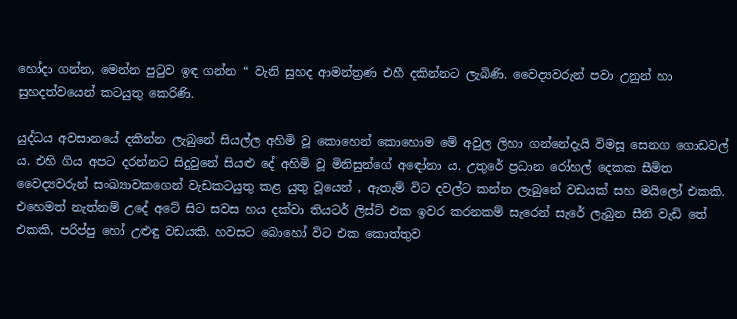හෝදා ගන්න, මෙන්න පුටුව ඉඳ ගන්න “ වැනි සුහද ආමන්ත්‍රණ එහී දකින්නට ලැබිණි. වෛද්‍යවරුන් පවා උනුන් හා සුහදත්වයෙන් කටයුතු කෙරිණි.

යුද්ධය අවසානයේ දකින්න ලැබුනේ සියල්ල අහිමි වූ කොහෙන් කොහොම මේ අවුල ලිහා ගන්නේදැයි විමසූ සෙනග ගොඩවල් ය. එහි ගිය අපට දරන්නට සිදුවුනේ සියළු දේ අහිමි වූ මිනිසුන්ගේ අඳෝනා ය. උතුරේ ප්‍රධාන රෝහල් දෙකක සීමිත වෛද්‍යවරුන් සංඛ්‍යාවකගෙන් වැඩකටයුතු කළ යුතු වූයෙන් , ඇතැම් විට දවල්ට කන්න ලැබුනේ වඩයක් සහ මයිලෝ එකකි. එහෙමත් නැත්නම් උදේ අටේ සිට සවස හය දක්වා තියටර් ලිස්ට් එක ඉවර කරනකම් සැරෙන් සැරේ ලැබුන සීනි වැඩි තේ එකකි, පරිප්පු හෝ උළුඳු වඩයකි. හවසට බොහෝ විට එක කොත්තුව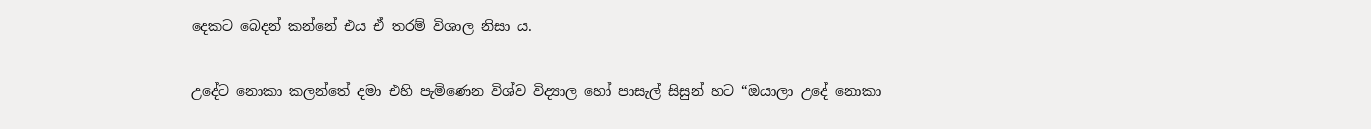දෙකට බෙදන් කන්නේ එය ඒ තරම් විශාල නිසා ය.

උදේට නොකා කලන්තේ දමා එහි පැමිණෙන විශ්ව විද්‍යාල හෝ පාසැල් සිසුන් හට “ඔයාලා උදේ නොකා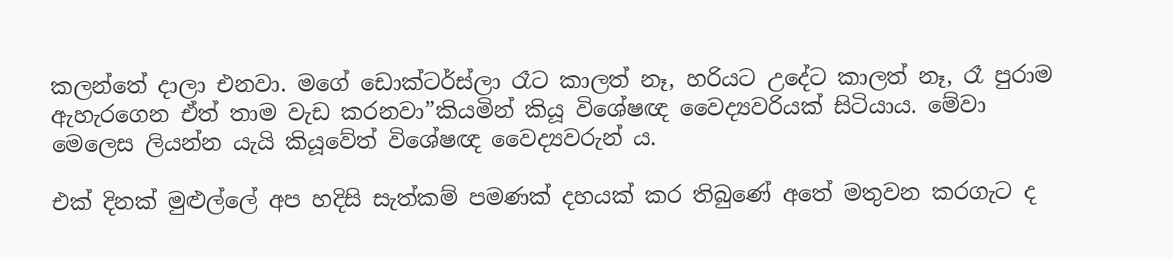කලන්තේ දාලා එනවා. මගේ ඩොක්ටර්ස්ලා රෑට කාලත් නෑ, හරියට උදේට කාලත් නෑ, රෑ පුරාම ඇහැරගෙන ඒත් තාම වැඩ කරනවා”කියමින් කියූ විශේෂඥ වෛද්‍යවරියක් සිටියාය. මේවා මෙලෙස ලියන්න යැයි කියූවේත් විශේෂඥ වෛද්‍යවරුන්‍ ය.

එක් දිනක් මුළුල්ලේ අප හදිසි සැත්කම් පමණක් දහයක් කර තිබුණේ අතේ මතුවන කරගැට ද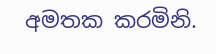අමතක කරමිනි.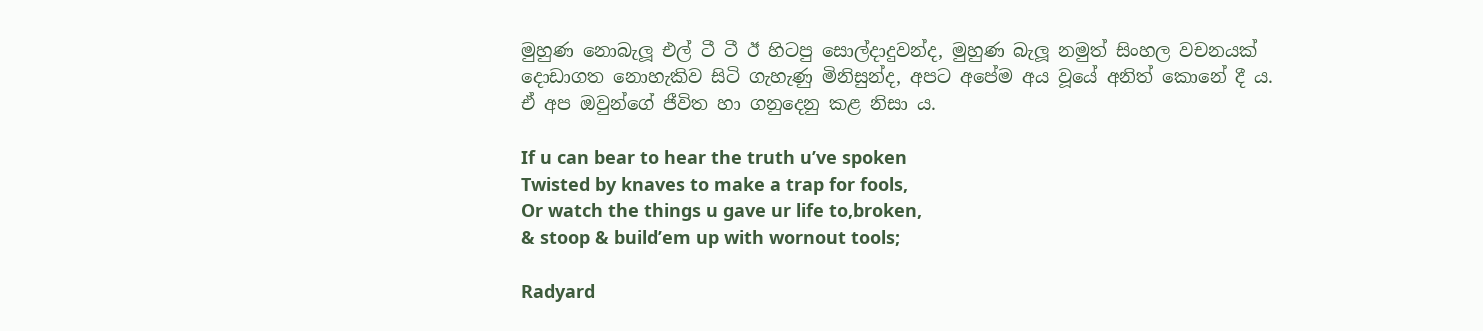මුහුණ නොබැලූ එල් ටී ටී ඊ හිටපු සොල්දාදුවන්ද, මුහුණ බැලූ නමුත් සිංහල වචනයක් දොඩාගත නොහැකිව සිටි ගැහැණු මිනිසුන්ද, අපට අපේම අය වූයේ අනිත් කොනේ දී ය. ඒ අප ඔවුන්ගේ ජීවිත හා ගනුදෙනු කළ නිසා ය.

If u can bear to hear the truth u’ve spoken
Twisted by knaves to make a trap for fools,
Or watch the things u gave ur life to,broken,
& stoop & build’em up with wornout tools;

Radyard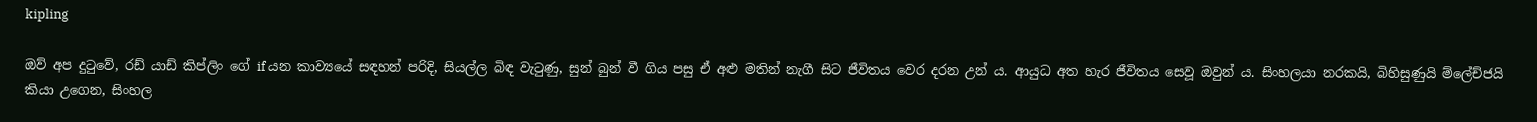kipling

ඔව් අප දුටුවේ, රඩ් යාඩ් කිප්ලිං ගේ if යන කාව්‍යයේ සඳහන් පරිදි, සියල්ල බිඳ වැටුණු, සුන් බුන් වී ගිය පසු ඒ අළු මතින් නැගී සිට ජීවිතය වෙර දරන උන් ය. ආයුධ අත හැර ජීවිතය සෙවූ ඔවුන් ය. සිංහලයා නරකයි, බිහිසුණුයි ම්ලේච්ජයි කියා උගෙන, සිංහල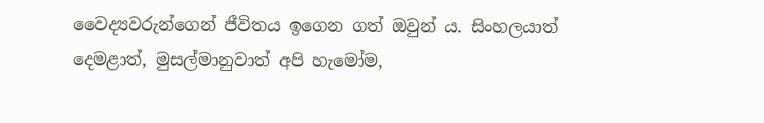වෛද්‍යවරුන්ගෙන් ජීවිතය ඉගෙන ගත් ඔවුන් ය. සිංහලයාත් දෙමළාත්, මුසල්මානුවාත් අපි හැමෝම,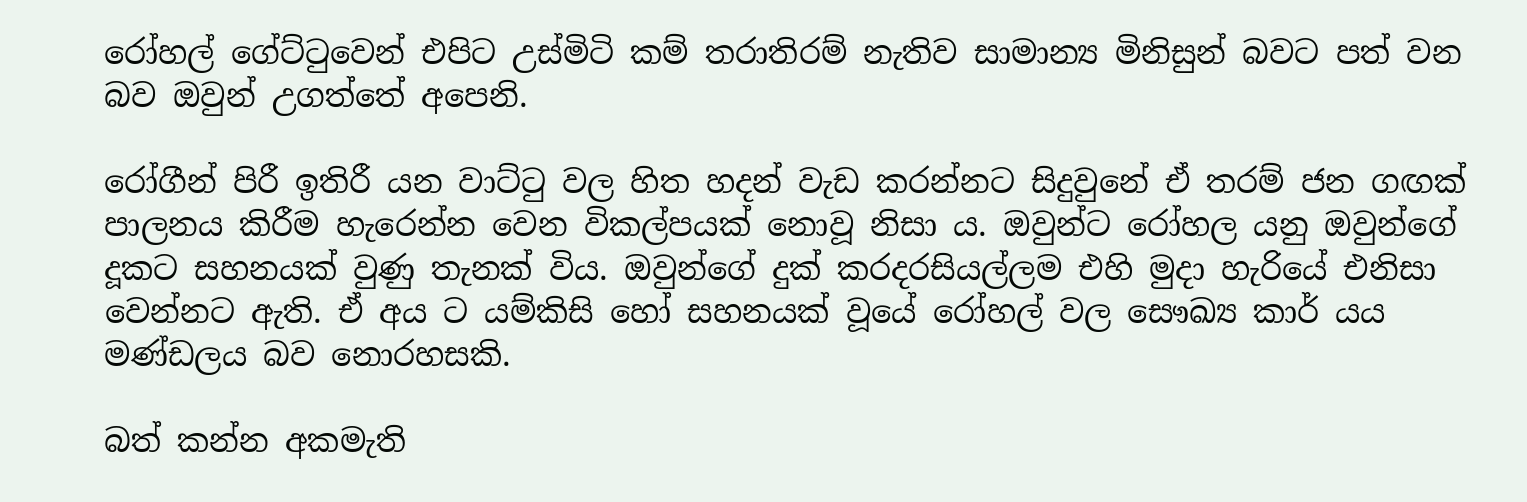රෝහල් ගේට්ටුවෙන් එපිට උස්මිටි කම් තරාතිරම් නැතිව සාමාන්‍ය මිනිසුන් බවට පත් වන බව ඔවුන් උගත්තේ අපෙනි.

රෝගීන් පිරී ඉතිරී යන වාට්ටු වල හිත හදන් වැඩ කරන්නට සිදුවුනේ ඒ තරම් ජන ගඟක් පාලනය කිරීම හැරෙන්න වෙන විකල්පයක් නොවූ නිසා ය. ඔවුන්ට රෝහල යනු ඔවුන්ගේ දූකට සහනයක් වුණු තැනක් විය. ඔවුන්ගේ දුක් කරදරසියල්ලම එහි මුදා හැරියේ එනිසා වෙන්නට ඇති. ඒ අය ට යම්කිසි හෝ සහනයක් වූයේ රෝහල් වල සෞඛ්‍ය කාර් යය මණ්ඩලය බව නොරහසකි.

බත් කන්න අකමැති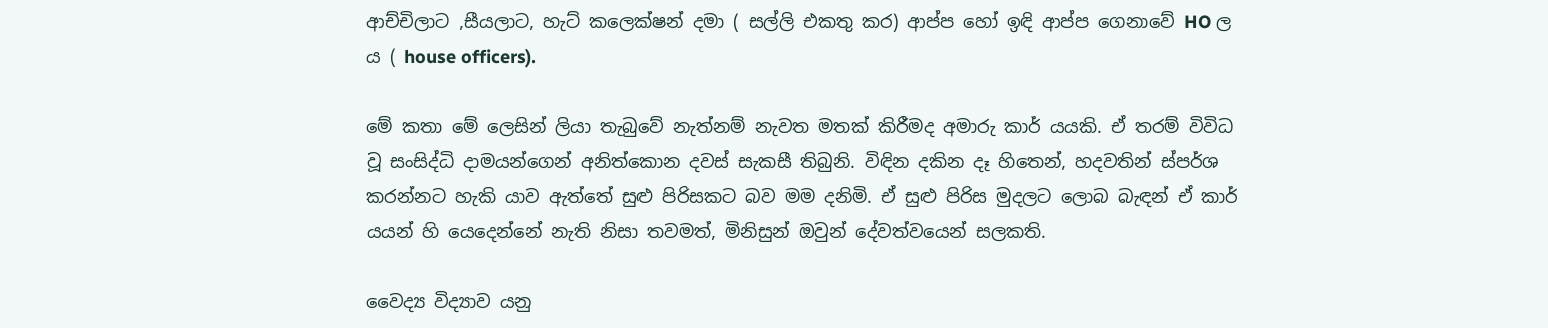ආච්චිලාට ,සීයලාට, හැට් කලෙක්ෂන් දමා ( සල්ලි එකතු කර) ආප්ප හෝ ඉඳි ආප්ප ගෙනාවේ HO ල ය ( house officers).

මේ කතා මේ ලෙසින් ලියා තැබුවේ නැත්නම් නැවත මතක් කිරීමද අමාරු කාර් යයකි. ඒ තරම් විවිධ වූ සංසිද්ධි දාමයන්ගෙන් අනිත්කොන දවස් සැකසී තිබුනි. විඳින දකින දෑ හිතෙන්, හදවතින් ස්පර්ශ කරන්නට හැකි යාව ඇත්තේ සුළු පිරිසකට බව මම දනිමි. ඒ සුළු පිරිස මුදලට ලොබ බැඳන් ඒ කාර් යයන් හි යෙදෙන්නේ නැති නිසා තවමත්, මිනිසුන් ඔවුන් දේවත්වයෙන් සලකති.

වෛද්‍ය විද්‍යාව යනු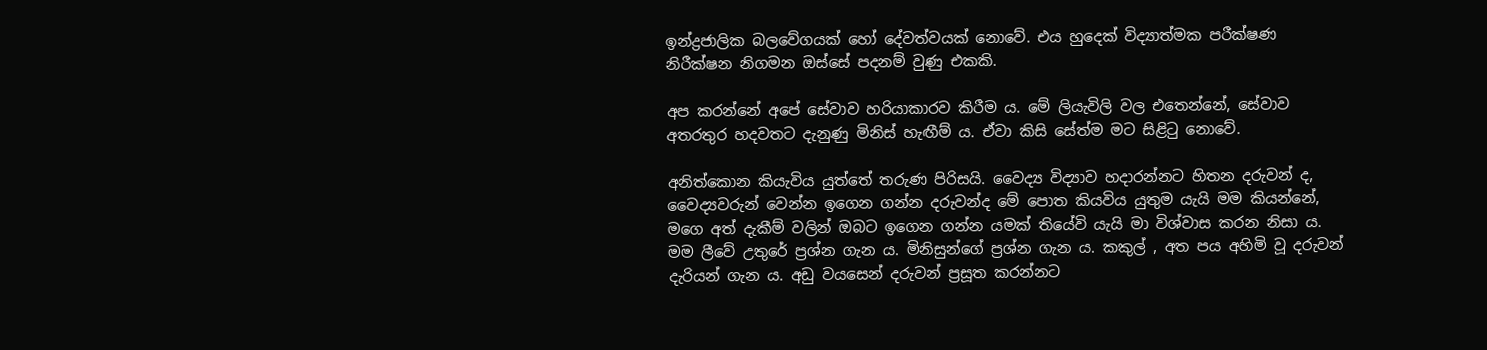ඉන්ද්‍රජාලික බලවේගයක් හෝ දේවත්වයක් නොවේ. එය හුදෙක් විද්‍යාත්මක පරීක්ෂණ නිරීක්ෂන නිගමන ඔස්සේ පදනම් වුණු එකකි.

අප කරන්නේ අපේ සේවාව හරියාකාරව කිරීම ය. මේ ලියැවිලි වල එතෙන්නේ, සේවාව අතරතුර හදවතට දැනුණු මිනිස් හැඟීම් ය. ඒවා කිසි සේත්ම මට සිළිටු නොවේ.

අනිත්කොන කියැවිය යුත්තේ තරුණ පිරිසයි. වෛද්‍ය විද්‍යාව හදාරන්නට හිතන දරුවන් ද, වෛද්‍යවරුන් වෙන්න ඉගෙන ගන්න දරුවන්ද මේ පොත කියවිය යුතුම යැයි මම කියන්නේ, මගෙ අත් දැකීම් වලින් ඔබට ඉගෙන ගන්න යමක් තියේවි යැයි මා විශ්වාස කරන නිසා ය.
මම ලීවේ උතුරේ ප්‍රශ්න ගැන ය. මිනිසුන්ගේ ප්‍රශ්න ගැන ය. කකුල් , අත පය අහිමි වූ දරුවන් දැරියන් ගැන ය. අඩු වයසෙන් දරුවන් ප්‍රසූත කරන්නට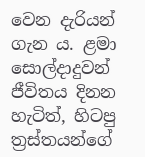වෙන දැරියන් ගැන ය. ළමා සොල්දාදුවන් ජීවිතය දිනන හැටිත්, හිටපු ත්‍රස්තයන්ගේ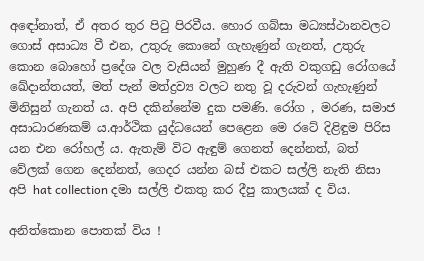අඳෝනාත්, ඒ අතර තුර පිටු පිරවීය. හොර ගබ්සා මධ්‍යස්ථානවලට ගොස් අසාධ්‍ය වී එන, උතුරු කොනේ ගැහැණුන් ගැනත්, උතුරු කොන බොහෝ ප්‍රදේශ වල වැසියන් මුහුණ දී ඇති වකුගඩු රෝගයේ ඛේදාන්තයත්, මත් පැන් මත්ද්‍රව්‍ය වලට නතු වූ දරුවන් ගැහැණුන් මිනිසුන් ගැනත් ය. අපි දකින්නේම දුක පමණි. රෝග , මරණ, සමාජ අසාධාරණකම් ය.ආර්ථික යුද්ධයෙන් පෙළෙන මෙ රටේ දිළිඳුම පිරිස යන එන රෝහල් ය. ඇතැම් විට ඇඳුම් ගෙනත් දෙන්නත්, බත් වේලක් ගෙන දෙන්නත්, ගෙදර යන්න බස් එකට සල්ලි නැති නිසා අපි hat collection දමා සල්ලි එකතු කර දීපු කාලයක් ද විය.

අනිත්කොන පොතක් විය !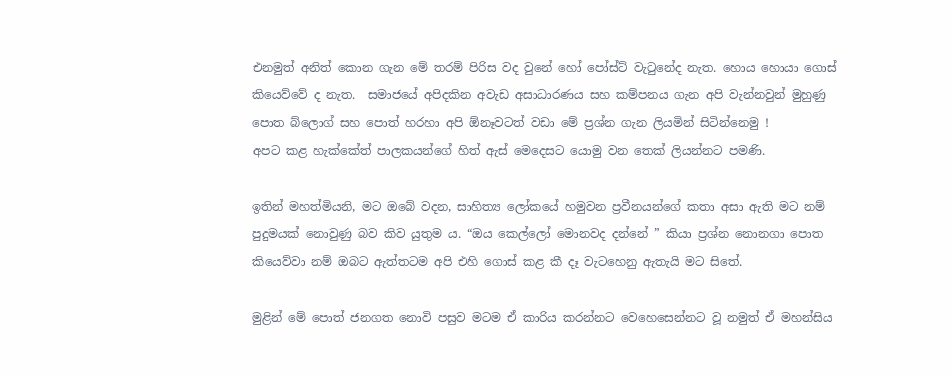එනමුත් අනිත් කොන ගැන මේ තරම් පිරිස වද වුනේ හෝ පෝස්ට් වැටුනේද නැත. හොය හොයා ගොස් කියෙව්වේ ද නැත.  සමාජයේ අපිදකින අවැඩ අසාධාරණය සහ කම්පනය ගැන අපි වැන්නවුන් මුහුණු පොත බ්ලොග් සහ පොත් හරහා අපි ඕනෑවටත් වඩා මේ ප්‍රශ්න ගැන ලියමින් සිටින්නෙමු !
අපට කළ හැක්කේත් පාලකයන්ගේ හිත් ඇස් මෙදෙසට යොමු වන තෙක් ලියන්නට පමණි.

ඉතින් මහත්මියනි, මට ඔබේ වදන, සාහිත්‍ය ලෝකයේ හමුවන ප්‍රවීනයන්ගේ කතා අසා ඇති මට නම් පුදුමයක් නොවුණු බව කිව යුතුම ය. “ඔය කෙල්ලෝ මොනවද දන්නේ ” කියා ප්‍රශ්න නොනගා පොත කියෙව්වා නම් ඔබට ඇත්තටම අපි එහි ගොස් කළ කී දෑ වැටහෙනු ඇතැයි මට සිතේ.

මුළින් මේ පොත් ජනගත නොවි පසුව මටම ඒ කාරිය කරන්නට වෙහෙසෙන්නට වූ නමුත් ඒ මහන්සිය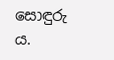සොඳුරු ය.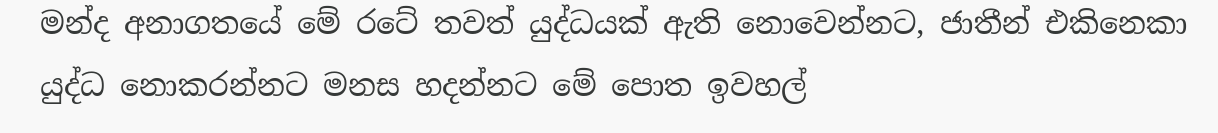මන්ද අනාගතයේ මේ රටේ තවත් යුද්ධයක් ඇති නොවෙන්නට, ජාතීන් එකිනෙකා යුද්ධ නොකරන්නට මනස හදන්නට මේ පොත ඉවහල්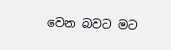වෙන බවට මට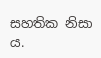සහතික නිසා ය.